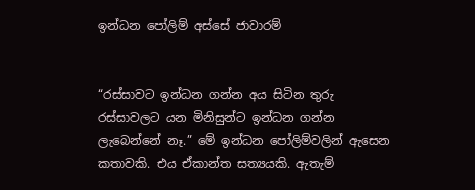ඉන්ධන පෝලිම් අස්සේ ජාවාරම්


“රස්සාවට ඉන්ධන ගන්න අය සිටින තුරු රස්සාවලට යන මිනිසුන්ට ඉන්ධන ගන්න ලැබෙන්නේ නෑ.” මේ ඉන්ධන පෝලිම්වලින් ඇසෙන කතාවකි. එය ඒකාන්ත සත්‍යයකි. ඇතැම්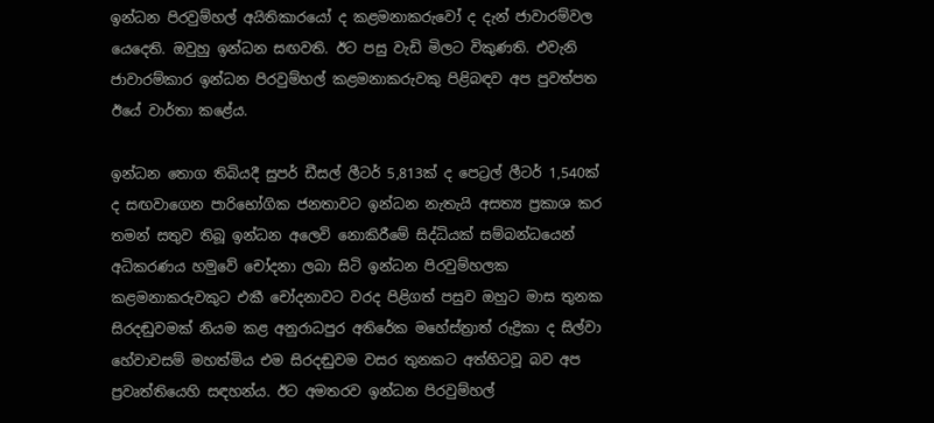ඉන්ධන පිරවුම්හල් අයිතිකාරයෝ ද කළමනාකරුවෝ ද දැන් ජාවාරම්වල යෙදෙති. ඔවුහු ඉන්ධන සඟවති. ඊට පසු වැඩි මිලට විකුණති. එවැනි ජාවාරම්කාර ඉන්ධන පිරවුම්හල් කළමනාකරුවකු පිළිබඳව අප පුවත්පත ඊයේ වාර්තා කළේය.

ඉන්ධන තොග තිබියදී සුපර් ඩීසල් ලීටර් 5,813ක් ද පෙට්‍රල් ලීටර් 1,540ක් ද සඟවාගෙන පාරිභෝගික ජනතාවට ඉන්ධන නැතැයි අසත්‍ය ප්‍රකාශ කර තමන් සතුව තිබූ ඉන්ධන අලෙවි නොකිරීමේ සිද්ධියක් සම්බන්ධයෙන් අධිකරණය හමුවේ චෝදනා ලබා සිටි ඉන්ධන පිරවුම්හලක කළමනාකරුවකුට එකී චෝදනාවට වරද පිළිගත් පසුව ඔහුට මාස තුනක සිරදඬුවමක් නියම කළ අනුරාධපුර අතිරේක මහේස්ත්‍රාත් රුද්‍රිකා ද සිල්වා හේවාවසම් මහත්මිය එම සිරදඬුවම වසර තුනකට අත්හිටවූ බව අප ප්‍රවෘත්තියෙහි සඳහන්ය. ඊට අමතරව ඉන්ධන පිරවුම්හල්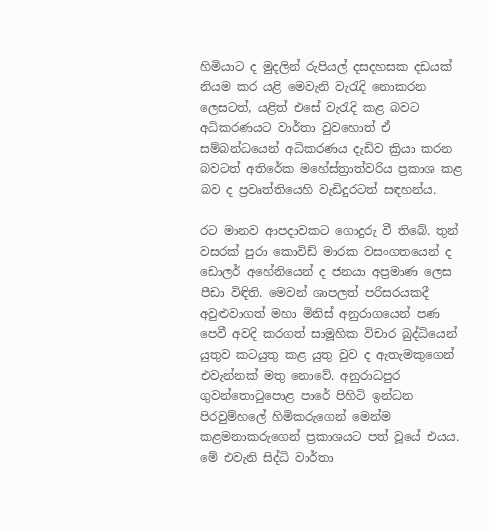හිමියාට ද මුදලින් රුපියල් දසදහසක දඩයක් නියම කර යළි මෙවැනි වැරැදි නොකරන ලෙසටත්, යළිත් එසේ වැරැදි කළ බවට අධිකරණයට වාර්තා වුවහොත් ඒ සම්බන්ධයෙන් අධිකරණය දැඩිව ක්‍රියා කරන බවටත් අතිරේක මහේස්ත්‍රාත්වරිය ප්‍රකාශ කළ බව ද ප්‍රවෘත්තියෙහි වැඩිදුරටත් සඳහන්ය.

රට මානව ආපදාවකට ගොදුරු වී තිබේ. තුන් වසරක් පුරා කොවිඩ් මාරක වසංගතයෙන් ද ඩොලර් අහේනියෙන් ද ජනයා අප්‍රමාණ ලෙස පීඩා විඳිති. මෙවන් ශාපලත් පරිසරයකදී අවුළුවාගත් මහා මිනිස් අනුරාගයෙන් පණ පෙවී අවදි කරගත් සාමූහික විචාර බුද්ධියෙන් යුතුව කටයුතු කළ යුතු වුව ද ඇතැමකුගෙන් එවැන්නක් මතු නොවේ. අනුරාධපුර ගුවන්තොටුපොළ පාරේ පිහිටි ඉන්ධන පිරවුම්හලේ හිමිකරුගෙන් මෙන්ම කළමනාකරුගෙන් ප්‍රකාශයට පත් වූයේ එයය. මේ එවැනි සිද්ධි වාර්තා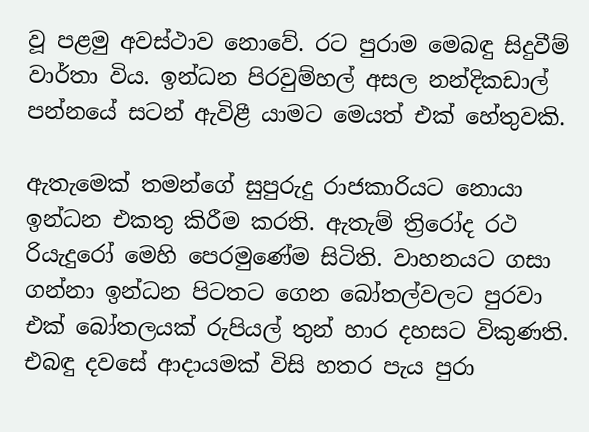වූ පළමු අවස්ථාව නොවේ. රට පුරාම මෙබඳු සිදුවීම් වාර්තා විය. ඉන්ධන පිරවුම්හල් අසල නන්දිකඩාල් පන්නයේ සටන් ඇවිළී යාමට මෙයත් එක් හේතුවකි.

ඇතැමෙක් තමන්ගේ සුපුරුදු රාජකාරියට නොයා ඉන්ධන එකතු කිරීම කරති. ඇතැම් ත්‍රිරෝද රථ රියැදුරෝ මෙහි පෙරමුණේම සිටිති. වාහනයට ගසා ගන්නා ඉන්ධන පිටතට ගෙන බෝතල්වලට පුරවා එක් බෝතලයක් රුපියල් තුන් හාර දහසට විකුණති. එබඳු දවසේ ආදායමක් විසි හතර පැය පුරා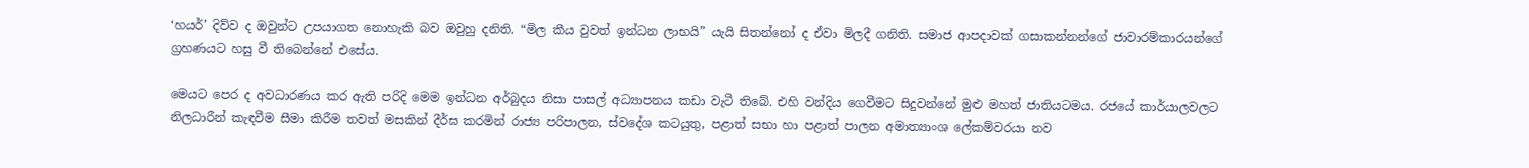‘හයර්’ දිව්ව ද ඔවුන්ට උපයාගත නොහැකි බව ඔවුහු දනිති. “මිල කීය වුවත් ඉන්ධන ලාභයි” යැයි සිතන්නෝ ද ඒවා මිලදී ගනිති. සමාජ ආපදාවක් ගසාකන්නන්ගේ ජාවාරම්කාරයන්ගේ ග්‍රහණයට හසු වී තිබෙන්නේ එසේය.

මෙයට පෙර ද අවධාරණය කර ඇති පරිදි මෙම ඉන්ධන අර්බුදය නිසා පාසල් අධ්‍යාපනය කඩා වැටී තිබේ. එහි වන්දිය ගෙවීමට සිදුවන්නේ මුළු මහත් ජාතියටමය. රජයේ කාර්යාලවලට නිලධාරීන් කැඳවීම සීමා කිරීම තවත් මසකින් දීර්ඝ කරමින් රාජ්‍ය පරිපාලන, ස්වදේශ කටයුතු, පළාත් සභා හා පළාත් පාලන අමාත්‍යාංශ ලේකම්වරයා නව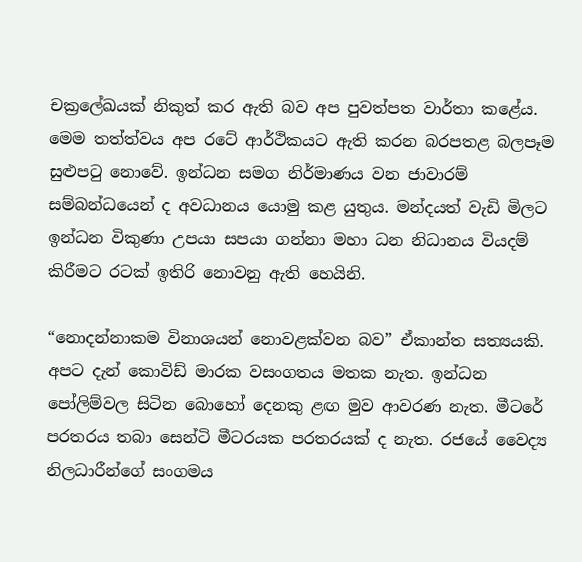චක්‍රලේඛයක් නිකුත් කර ඇති බව අප පුවත්පත වාර්තා කළේය. මෙම තත්ත්වය අප රටේ ආර්ථිකයට ඇති කරන බරපතළ බලපෑම සුළුපටු නොවේ. ඉන්ධන සමග නිර්මාණය වන ජාවාරම් සම්බන්ධයෙන් ද අවධානය යොමු කළ යුතුය. මන්දයත් වැඩි මිලට ඉන්ධන විකුණා උපයා සපයා ගන්නා මහා ධන නිධානය වියදම් කිරීමට රටක් ඉතිරි නොවනු ඇති හෙයිනි.

“නොදන්නාකම විනාශයන් නොවළක්වන බව” ඒකාන්ත සත්‍යයකි. අපට දැන් කොවිඩ් මාරක වසංගතය මතක නැත. ඉන්ධන පෝලිම්වල සිටින බොහෝ දෙනකු ළඟ මුව ආවරණ නැත. මීටරේ පරතරය තබා සෙන්ටි මීටරයක පරතරයක් ද නැත. රජයේ වෛද්‍ය නිලධාරීන්ගේ සංගමය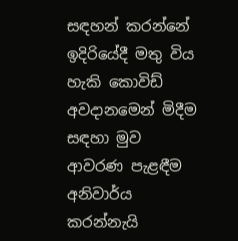සඳහන් කරන්නේ ඉදිරියේදී මතු විය හැකි කොවිඩ් අවදානමෙන් මිදීම සඳහා මුව ආවරණ පැළඳීම අනිවාර්ය කරන්නැයි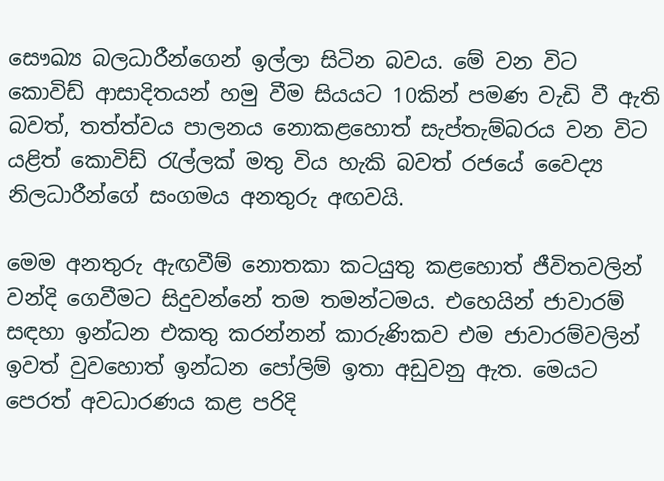සෞඛ්‍ය බලධාරීන්ගෙන් ඉල්ලා සිටින බවය. මේ වන විට කොවිඩ් ආසාදිතයන් හමු වීම සියයට 10කින් පමණ වැඩි වී ඇති බවත්, තත්ත්වය පාලනය නොකළහොත් සැප්තැම්බරය වන විට යළිත් කොවිඩ් රැල්ලක් මතු විය හැකි බවත් රජයේ වෛද්‍ය නිලධාරීන්ගේ සංගමය අනතුරු අඟවයි.

මෙම අනතුරු ඇඟවීම් නොතකා කටයුතු කළහොත් ජීවිතවලින් වන්දි ගෙවීමට සිදුවන්නේ තම තමන්ටමය. එහෙයින් ජාවාරම් සඳහා ඉන්ධන එකතු කරන්නන් කාරුණිකව එම ජාවාරම්වලින් ඉවත් වුවහොත් ඉන්ධන පෝලිම් ඉතා අඩුවනු ඇත. මෙයට පෙරත් අවධාරණය කළ පරිදි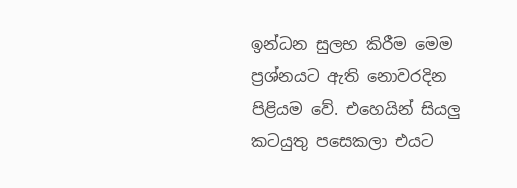ඉන්ධන සුලභ කිරීම මෙම ප්‍රශ්නයට ඇති නොවරදින පිළියම වේ. එහෙයින් සියලු කටයුතු පසෙකලා එයට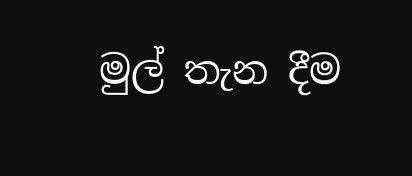මුල් තැන දීම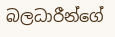බලධාරීන්ගේ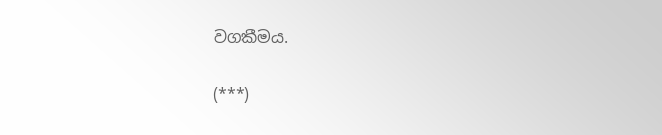වගකීමය.

(***)